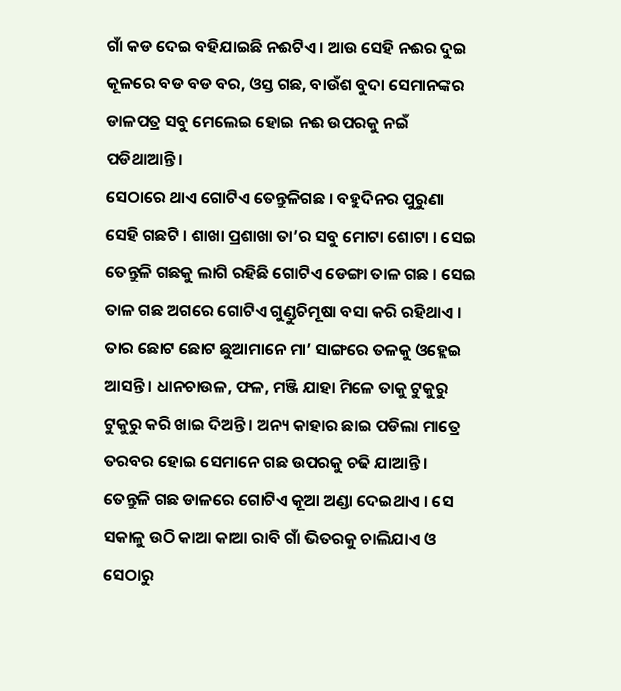ଗାଁ କଡ ଦେଇ ବହିଯାଇଛି ନଈଟିଏ । ଆଉ ସେହି ନଈର ଦୁଇ କୂଳରେ ବଡ ବଡ ବର, ଓସ୍ତ ଗଛ, ବାଉଁଶ ବୁଦା ସେମାନଙ୍କର ଡାଳପତ୍ର ସବୁ ମେଲେଇ ହୋଇ ନଈ ଉପରକୁ ନଇଁ ପଡିଥାଆନ୍ତି ।
ସେଠାରେ ଥାଏ ଗୋଟିଏ ତେନ୍ତୁଳିଗଛ । ବହୁଦିନର ପୁରୁଣା ସେହି ଗଛଟି । ଶାଖା ପ୍ରଶାଖା ତା’ର ସବୁ ମୋଟା ଶୋଟା । ସେଇ ତେନ୍ତୁଳି ଗଛକୁ ଲାଗି ରହିଛି ଗୋଟିଏ ଡେଙ୍ଗା ତାଳ ଗଛ । ସେଇ ତାଳ ଗଛ ଅଗରେ ଗୋଟିଏ ଗୁଣ୍ଡୁଚିମୂଷା ବସା କରି ରହିଥାଏ । ତାର ଛୋଟ ଛୋଟ ଛୁଆମାନେ ମା’ ସାଙ୍ଗରେ ତଳକୁ ଓହ୍ଲେଇ ଆସନ୍ତି । ଧାନଚାଉଳ, ଫଳ, ମଞ୍ଜି ଯାହା ମିଳେ ତାକୁ ଟୁକୁରୁ ଟୁକୁରୁ କରି ଖାଇ ଦିଅନ୍ତି । ଅନ୍ୟ କାହାର ଛାଇ ପଡିଲା ମାତ୍ରେ ତରବର ହୋଇ ସେମାନେ ଗଛ ଉପରକୁ ଚଢି ଯାଆନ୍ତି ।
ତେନ୍ତୁଳି ଗଛ ଡାଳରେ ଗୋଟିଏ କୂଆ ଅଣ୍ଡା ଦେଇଥାଏ । ସେ ସକାଳୁ ଉଠି କାଆ କାଆ ରାବି ଗାଁ ଭିତରକୁ ଚାଲିଯାଏ ଓ ସେଠାରୁ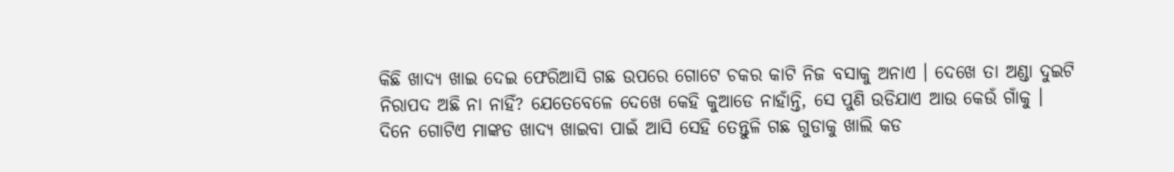କିଛି ଖାଦ୍ୟ ଖାଇ ଦେଇ ଫେରିଆସି ଗଛ ଉପରେ ଗୋଟେ ଚକର କାଟି ନିଜ ବସାକୁ ଅନାଏ । ଦେଖେ ତା ଅଣ୍ଡା ଦୁଇଟି ନିରାପଦ ଅଛି ନା ନାହିଁ? ଯେତେବେଳେ ଦେଖେ କେହି କୁଆଡେ ନାହାଁନ୍ତି, ସେ ପୁଣି ଉଡିଯାଏ ଆଉ କେଉଁ ଗାଁକୁ ।
ଦିନେ ଗୋଟିଏ ମାଙ୍କଡ ଖାଦ୍ୟ ଖାଇବା ପାଇଁ ଆସି ସେହି ତେନ୍ତୁଳି ଗଛ ଗୁଡାକୁ ଖାଲି କଡ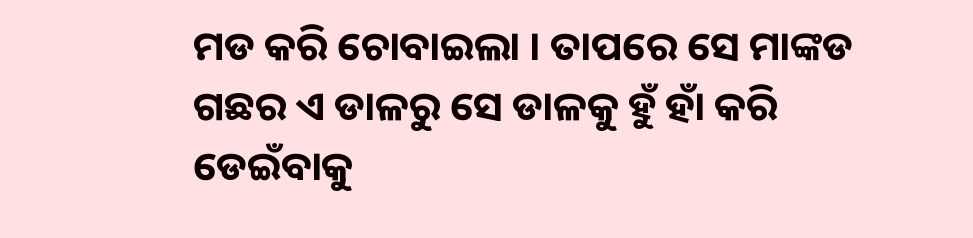ମଡ କରି ଚୋବାଇଲା । ତାପରେ ସେ ମାଙ୍କଡ ଗଛର ଏ ଡାଳରୁ ସେ ଡାଳକୁ ହୁଁ ହାଁ କରି ଡେଇଁବାକୁ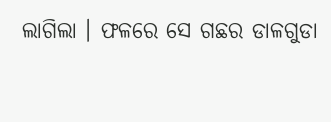ଲାଗିଲା । ଫଳରେ ସେ ଗଛର ଡାଳଗୁଡା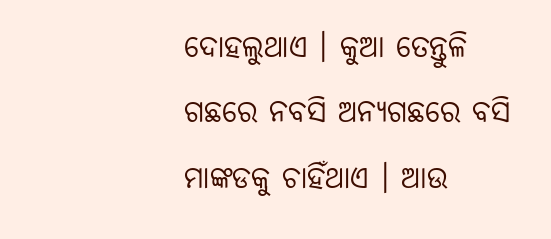ଦୋହଲୁଥାଏ । କୁଆ ତେନ୍ତୁଳି ଗଛରେ ନବସି ଅନ୍ୟଗଛରେ ବସି ମାଙ୍କଡକୁ ଚାହିଁଥାଏ । ଆଉ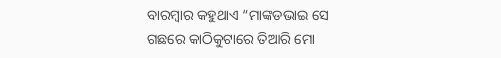ବାରମ୍ବାର କହୁଥାଏ “ମାଙ୍କଡଭାଇ ସେ ଗଛରେ କାଠିକୁଟାରେ ତିଆରି ମୋ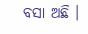ବସା ଅଛି ।